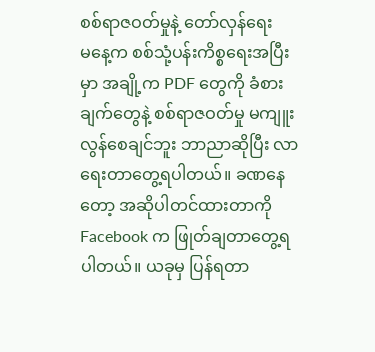စစ်ရာဇဝတ်မှုနဲ့ တော်လှန်ရေး
မနေ့က စစ်သုံ့ပန်းကိစ္စရေးအပြီးမှာ အချို့က PDF တွေကို ခံစားချက်တွေနဲ့ စစ်ရာဇဝတ်မှု မကျူးလွန်စေချင်ဘူး ဘာညာဆိုပြီး လာရေးတာတွေ့ရပါတယ်။ ခဏနေတော့ အဆိုပါတင်ထားတာကို Facebook က ဖြုတ်ချတာတွေ့ရပါတယ်။ ယခုမှ ပြန်ရတာ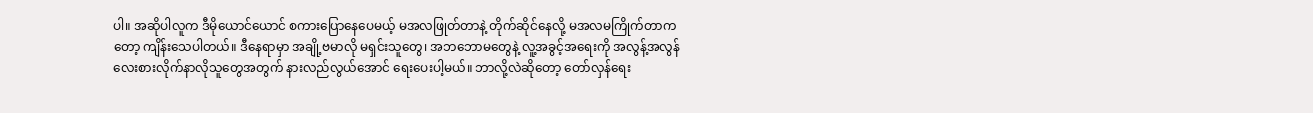ပါ။ အဆိုပါလူက ဒီမိုယောင်ယောင် စကားပြောနေပေမယ့် မအလဖြုတ်တာနဲ့ တိုက်ဆိုင်နေလို့ မအလမကြိုက်တာကတော့ ကျိန်းသေပါတယ်။ ဒီနေရာမှာ အချို့ဗမာလို မရှင်းသူတွေ၊ အဘဘောမတွေနဲ့ လူ့အခွင့်အရေးကို အလွန့်အလွန် လေးစားလိုက်နာလိုသူတွေအတွက် နားလည်လွယ်အောင် ရေးပေးပါ့မယ်။ ဘာလို့လဲဆိုတော့ တော်လှန်ရေး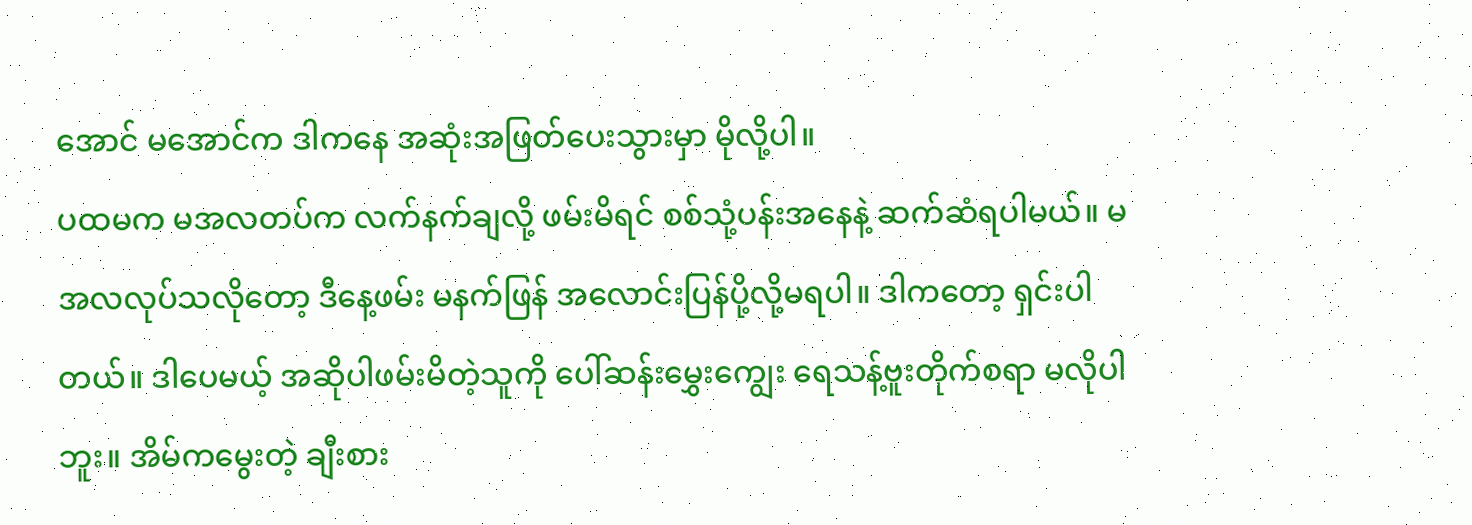အောင် မအောင်က ဒါကနေ အဆုံးအဖြတ်ပေးသွားမှာ မိုလို့ပါ။
ပထမက မအလတပ်က လက်နက်ချလို့ ဖမ်းမိရင် စစ်သုံ့ပန်းအနေနဲ့ ဆက်ဆံရပါမယ်။ မအလလုပ်သလိုတော့ ဒီနေ့ဖမ်း မနက်ဖြန် အလောင်းပြန်ပို့လို့မရပါ။ ဒါကတော့ ရှင်းပါတယ်။ ဒါပေမယ့် အဆိုပါဖမ်းမိတဲ့သူကို ပေါ်ဆန်းမွှေးကျွေး ရေသန့်ဗူးတိုက်စရာ မလိုပါဘူး။ အိမ်ကမွေးတဲ့ ချီးစား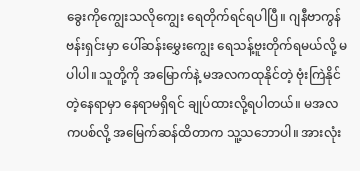ခွေးကိုကျွေးသလိုကျွေး ရေတိုက်ရင်ရပါပြီ။ ဂျနီဗာကွန်ဗန်းရှင်းမှာ ပေါ်ဆန်းမွှေးကျွေး ရေသန့်ဗူးတိုက်ရမယ်လို့ မပါပါ။ သူတို့ကို အမြောက်နဲ့ မအလကထုနိုင်တဲ့ ဗုံးကြဲနိုင်တဲ့နေရာမှာ နေရာမရှိရင် ချုပ်ထားလို့ရပါတယ်။ မအလကပစ်လို့ အမြေက်ဆန်ထိတာက သူ့သဘောပါ။ အားလုံး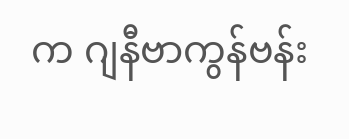က ဂျနီဗာကွန်ဗန်း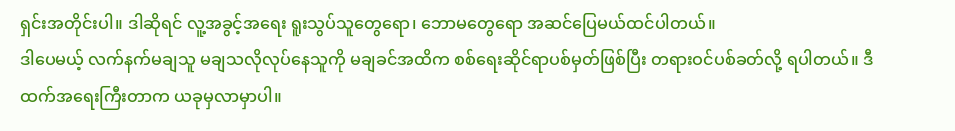ရှင်းအတိုင်းပါ။ ဒါဆိုရင် လူ့အခွင့်အရေး ရူးသွပ်သူတွေရော၊ ဘောမတွေရော အဆင်ပြေမယ်ထင်ပါတယ်။
ဒါပေမယ့် လက်နက်မချသူ မချသလိုလုပ်နေသူကို မချခင်အထိက စစ်ရေးဆိုင်ရာပစ်မှတ်ဖြစ်ပြီး တရားဝင်ပစ်ခတ်လို့ ရပါတယ်။ ဒီထက်အရေးကြီးတာက ယခုမှလာမှာပါ။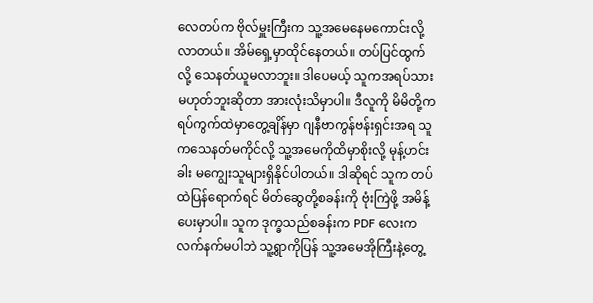လေတပ်က ဗိုလ်မှူးကြီးက သူ့အမေနေမကောင်းလို့လာတယ်။ အိမ်ရှေ့မှာထိုင်နေတယ်။ တပ်ပြင်ထွက်လို့ သေနတ်ယူမလာဘူး။ ဒါပေမယ့် သူကအရပ်သားမဟုတ်ဘူးဆိုတာ အားလုံးသိမှာပါ။ ဒီလူကို မိမိတို့က ရပ်ကွက်ထဲမှာတွေ့ချိန်မှာ ဂျနီဗာကွန်ဗန်းရှင်းအရ သူကသေနတ်မကိုင်လို့ သူ့အမေကိုထိမှာစိုးလို့ မုန့်ဟင်းခါး မကျွေးသူများရှိနိုင်ပါတယ်။ ဒါဆိုရင် သူက တပ်ထဲပြန်ရောက်ရင် မိတ်ဆွေတို့စခန်းကို ဗုံးကြဲဖို့ အမိန့်ပေးမှာပါ။ သူက ဒုက္ခသည်စခန်းက PDF လေးက လက်နက်မပါဘဲ သူ့ရွာကိုပြန် သူ့အမေအိုကြီးနဲ့တွေ့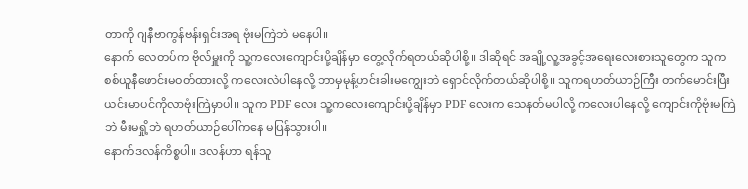တာကို ဂျနီဗာကွန်ဗန်းရှင်းအရ ဗုံးမကြဲဘဲ မနေပါ။
နောက် လေတပ်က ဗိုလ်မှူးကို သူ့ကလေးကျောင်းပို့ချိန်မှာ တွေ့လိုက်ရတယ်ဆိုပါစို့။ ဒါဆိုရင် အချို့လူ့အခွင့်အရေးလေးစားသူတွေက သူက စစ်ယူနီဖောင်းမဝတ်ထားလို့ ကလေးလဲပါနေလို့ ဘာမှမုန့်ဟင်းခါးမကျွေးဘဲ ရှောင်လိုက်တယ်ဆိုပါစို့။ သူကရဟတ်ယာဉ်ကြီး တက်မောင်းပြီး ယင်းမာပင်ကိုလာဗုံးကြဲမှာပါ။ သူက PDF လေး သူ့ကလေးကျောင်းပို့ချိန်မှာ PDF လေးက သေနတ်မပါလို့ ကလေးပါနေလို့ ကျောင်းကိုဗုံးမကြဲဘဲ မီးမရှို့ဘဲ ရဟတ်ယာဉ်ပေါ်ကနေ မပြန်သွားပါ။
နောက်ဒလန်ကိစ္စပါ။ ဒလန်ဟာ ရန်သူ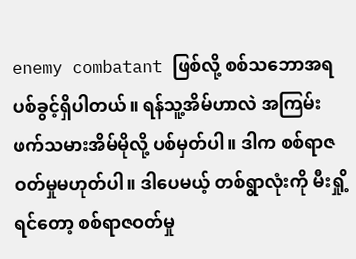enemy combatant ဖြစ်လို့ စစ်သဘောအရ ပစ်ခွင့်ရှိပါတယ်။ ရန်သူ့အိမ်ဟာလဲ အကြမ်းဖက်သမားအိမ်မိုလို့ ပစ်မှတ်ပါ။ ဒါက စစ်ရာဇဝတ်မှုမဟုတ်ပါ။ ဒါပေမယ့် တစ်ရွာလုံးကို မီးရှို့ရင်တော့ စစ်ရာဇဝတ်မှု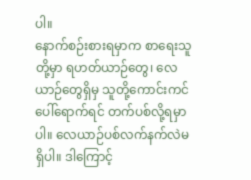ပါ။
နောက်စဉ်းစားရမှာက စာရေးသူတို့မှာ ရဟတ်ယာဉ်တွေ၊ လေယာဉ်တွေရှိမှ သူတို့ကောင်းကင်ပေါ်ရောက်ရင် တက်ပစ်လို့ရမှာပါ။ လေယာဉ်ပစ်လက်နက်လဲမရှိပါ။ ဒါကြောင့်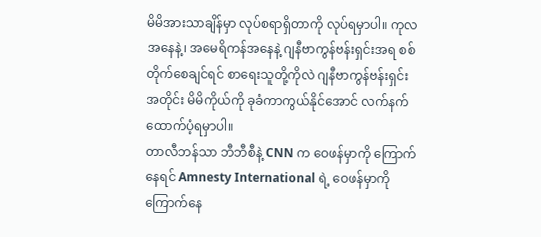မိမိအားသာချိန်မှာ လုပ်စရာရှိတာကို လုပ်ရမှာပါ။ ကုလအနေနဲ့၊ အမေရိကန်အနေနဲ့ ဂျနီဗာကွန်ဗန်းရှင်းအရ စစ်တိုက်စေချင်ရင် စာရေးသူတို့ကိုလဲ ဂျနီဗာကွန်ဗန်းရှင်းအတိုင်း မိမိကိုယ်ကို ခုခံကာကွယ်နိုင်အောင် လက်နက်ထောက်ပံ့ရမှာပါ။
တာလီဘန်သာ ဘီဘီစီနဲ့ CNN က ဝေဖန်မှာကို ကြောက်နေရင် Amnesty International ရဲ့ ဝေဖန်မှာကို ကြောက်နေ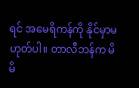ရင် အမေရိကန်ကို နိုင်မှာမဟုတ်ပါ။ တာလီဘန်က မိမိ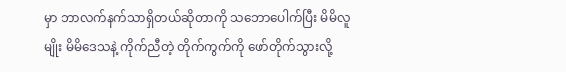မှာ ဘာလက်နက်သာရှိတယ်ဆိုတာကို သဘောပေါက်ပြီး မိမိလူမျိုး မိမိဒေသနဲ့ ကိုက်ညီတဲ့ တိုက်ကွက်ကို ဖော်တိုက်သွားလို့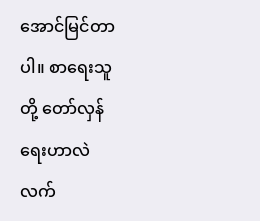အောင်မြင်တာပါ။ စာရေးသူတို့ တော်လှန်ရေးဟာလဲ လက်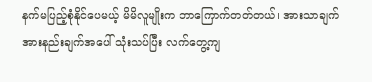နက်မပြည့်စုံနိုင်ပေမယ့် မိမိလူမျိုးက ဘာကြောက်တတ်တယ်၊ အားသာချက် အားနည်းချက်အပေါ် သုံးသပ်ပြီး လက်တွေ့ကျ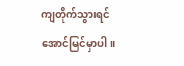ကျတိုက်သွားရင် အောင်မြင်မှာပါ။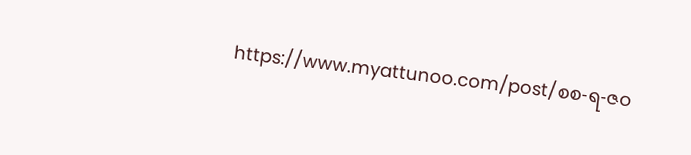https://www.myattunoo.com/post/စစ-ရ-ဇဝ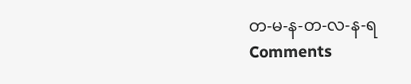တ-မ-န-တ-လ-န-ရ
Comments